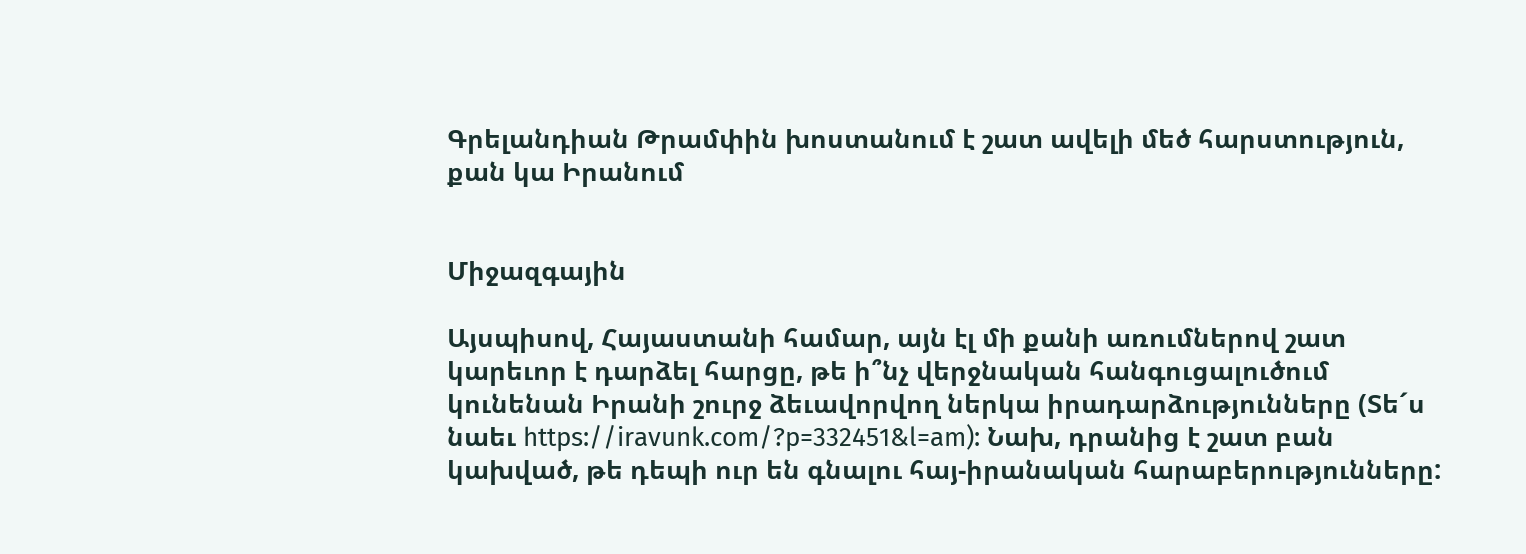Գրելանդիան Թրամփին խոստանում է շատ ավելի մեծ հարստություն, քան կա Իրանում


Միջազգային

Այսպիսով, Հայաստանի համար, այն էլ մի քանի առումներով շատ կարեւոր է դարձել հարցը, թե ի՞նչ վերջնական հանգուցալուծում կունենան Իրանի շուրջ ձեւավորվող ներկա իրադարձությունները (Տե´ս նաեւ https://iravunk.com/?p=332451&l=am): Նախ, դրանից է շատ բան կախված, թե դեպի ուր են գնալու հայ-իրանական հարաբերությունները: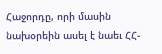Հաջորդը, որի մասին նախօրեին ասել է նաեւ ՀՀ-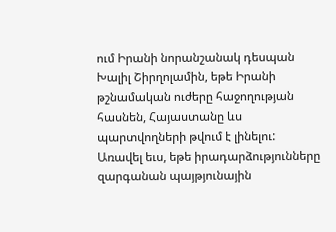ում Իրանի նորանշանակ դեսպան Խալիլ Շիրղոլամին, եթե Իրանի թշնամական ուժերը հաջողության հասնեն, Հայաստանը ևս պարտվողների թվում է լինելու: Առավել եւս, եթե իրադարձությունները զարգանան պայթյունային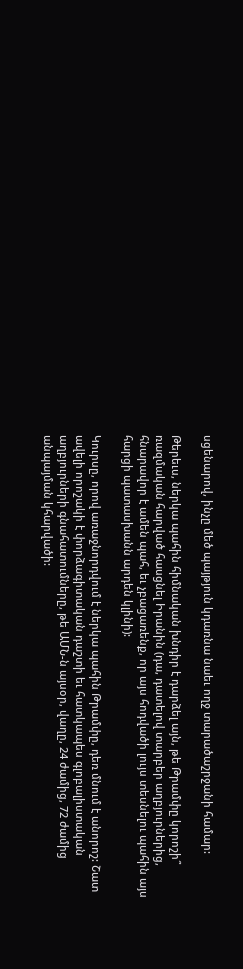սցենարով, ինչը մեծ պայթյուն կդառնա նաեւ ողջ տարածաշրջանի համար:

Թերեւս, ներկա պահին հիմնական խնդիր է դարձել այն, թե Թրամփը կորոշի՞ ռազմական հարված հասցնել Իրանին (դա, դատելով տարբեր աղբյուրներից, հնարավոր է ամեն պահ, եւ չբացառենք, որ այս հոդվածի լույս տեսնելու պահին այս հարցի պատասխանն արդեն կլինի):

Կուրսը, որով առաջնորդվում է ներկա պահին Թրամփը, դեռ մնում է անորոշ: Շատ ավելի որոշակի է փորձագիտական դաշտի եւ հատկապես գլոբալիստական աղբյուրների գնահատումները, թե ԱՄՆ-ն այսօր, վաղը, 24 ժամից, 72 ժամից անպայման կհարվածի: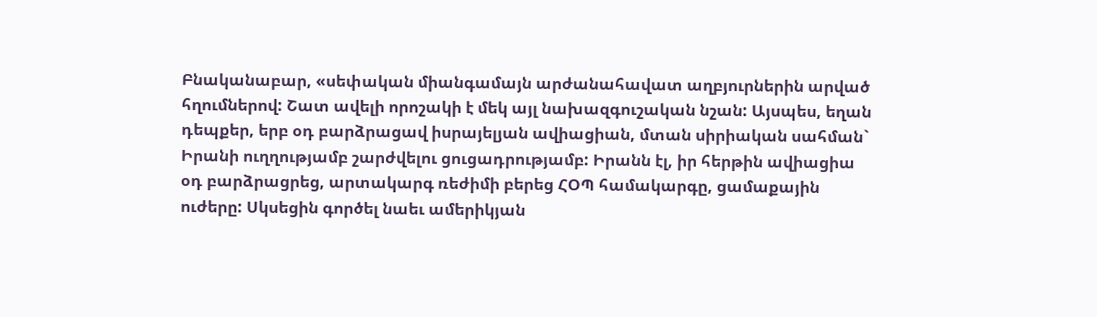Բնականաբար, «սեփական միանգամայն արժանահավատ աղբյուրներին արված հղումներով: Շատ ավելի որոշակի է մեկ այլ նախազգուշական նշան: Այսպես, եղան դեպքեր, երբ օդ բարձրացավ իսրայելյան ավիացիան, մտան սիրիական սահման` Իրանի ուղղությամբ շարժվելու ցուցադրությամբ: Իրանն էլ, իր հերթին ավիացիա օդ բարձրացրեց, արտակարգ ռեժիմի բերեց ՀՕՊ համակարգը, ցամաքային ուժերը: Սկսեցին գործել նաեւ ամերիկյան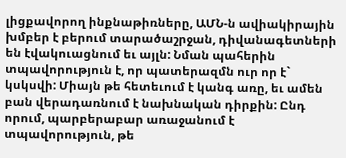լիցքավորող ինքնաթիռները, ԱՄՆ-ն ավիակիրային խմբեր է բերում տարածաշրջան, դիվանագետների են էվակուացնում եւ այլն: Նման պահերին տպավորություն է, որ պատերազմն ուր որ է` կսկսվի: Միայն թե հետեւում է կանգ առը, եւ ամեն բան վերադառնում է նախնական դիրքին: Ընդ որում, պարբերաբար առաջանում է տպավորություն, թե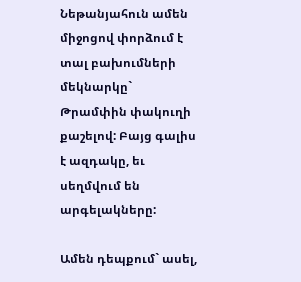Նեթանյահուն ամեն միջոցով փորձում է տալ բախումների մեկնարկը` Թրամփին փակուղի քաշելով: Բայց գալիս է ազդակը, եւ սեղմվում են արգելակները:

Ամեն դեպքում` ասել,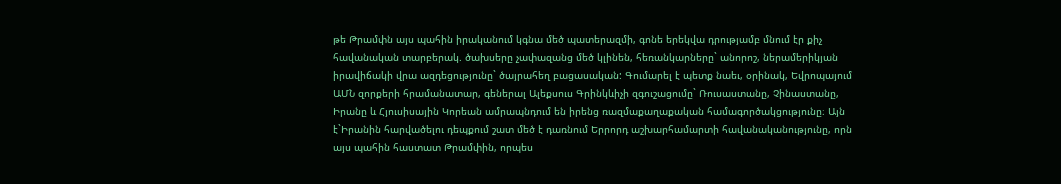թե Թրամփն այս պահին իրականում կգնա մեծ պատերազմի, գոնե երեկվա դրությամբ մնում էր քիչ հավանական տարբերակ. ծախսերը չափազանց մեծ կլինեն, հեռանկարները` անորոշ, ներամերիկյան իրավիճակի վրա ազդեցությունը` ծայրահեղ բացասական: Գումարել է պետք նաեւ, օրինակ, Եվրոպայում ԱՄՆ զորքերի հրամանատար, գեներալ Ալեքսուս Գրինկևիչի զգուշացումը` Ռուսաստանը, Չինաստանը, Իրանը և Հյուսիսային Կորեան ամրապնդում են իրենց ռազմաքաղաքական համագործակցությունը։ Այն է`Իրանին հարվածելու դեպքում շատ մեծ է դառնում Երրորդ աշխարհամարտի հավանականությունը, որն այս պահին հաստատ Թրամփին, որպես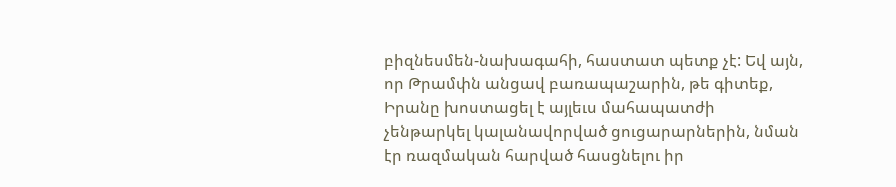բիզնեսմեն-նախագահի, հաստատ պետք չէ: Եվ այն, որ Թրամփն անցավ բառապաշարին, թե գիտեք, Իրանը խոստացել է այլեւս մահապատժի չենթարկել կալանավորված ցուցարարներին, նման էր ռազմական հարված հասցնելու իր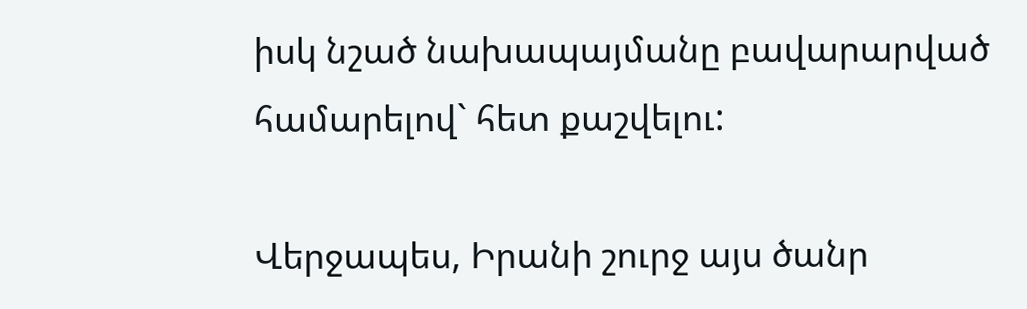իսկ նշած նախապայմանը բավարարված համարելով` հետ քաշվելու:

Վերջապես, Իրանի շուրջ այս ծանր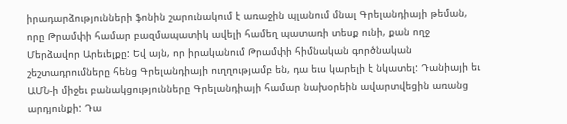իրադարձությունների ֆոնին շարունակում է առաջին պլանում մնալ Գրելանդիայի թեման, որը Թրամփի համար բազմապատիկ ավելի համեղ պատառի տեսք ունի, քան ողջ Մերձավոր Արեւելքը: Եվ այն, որ իրականում Թրամփի հիմնական գործնական շեշտադրումները հենց Գրելանդիայի ուղղությամբ են, դա եւս կարելի է նկատել: Դանիայի եւ ԱՄՆ-ի միջեւ բանակցությունները Գրելանդիայի համար նախօրեին ավարտվեցին առանց արդյունքի: Դա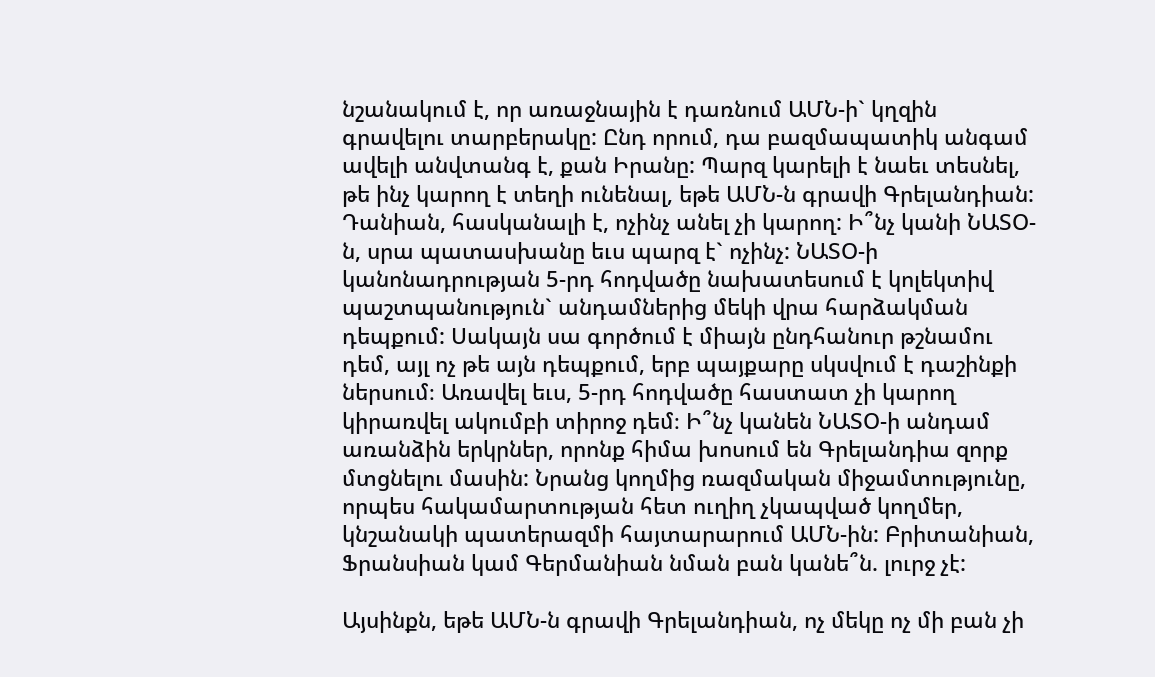նշանակում է, որ առաջնային է դառնում ԱՄՆ-ի` կղզին գրավելու տարբերակը: Ընդ որում, դա բազմապատիկ անգամ ավելի անվտանգ է, քան Իրանը: Պարզ կարելի է նաեւ տեսնել, թե ինչ կարող է տեղի ունենալ, եթե ԱՄՆ-ն գրավի Գրելանդիան: Դանիան, հասկանալի է, ոչինչ անել չի կարող: Ի՞նչ կանի ՆԱՏՕ-ն, սրա պատասխանը եւս պարզ է` ոչինչ: ՆԱՏՕ-ի կանոնադրության 5-րդ հոդվածը նախատեսում է կոլեկտիվ պաշտպանություն` անդամներից մեկի վրա հարձակման դեպքում: Սակայն սա գործում է միայն ընդհանուր թշնամու դեմ, այլ ոչ թե այն դեպքում, երբ պայքարը սկսվում է դաշինքի ներսում։ Առավել եւս, 5-րդ հոդվածը հաստատ չի կարող կիրառվել ակումբի տիրոջ դեմ։ Ի՞նչ կանեն ՆԱՏՕ-ի անդամ առանձին երկրներ, որոնք հիմա խոսում են Գրելանդիա զորք մտցնելու մասին: Նրանց կողմից ռազմական միջամտությունը, որպես հակամարտության հետ ուղիղ չկապված կողմեր, կնշանակի պատերազմի հայտարարում ԱՄՆ-ին: Բրիտանիան, Ֆրանսիան կամ Գերմանիան նման բան կանե՞ն. լուրջ չէ:

Այսինքն, եթե ԱՄՆ-ն գրավի Գրելանդիան, ոչ մեկը ոչ մի բան չի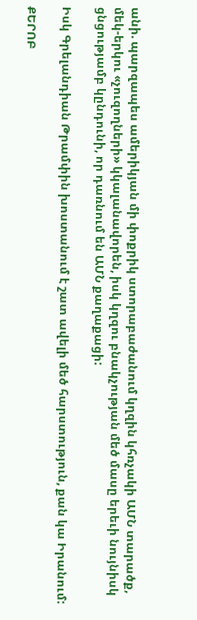անի. պարզապես ամերիկյան մի փոքրիկ ստորաբաժանում կղզին կհռչակի ԱՄՆ տարածք, մեկ-երկու «չուզողների» կկալանավորեն, իսկ կղզու բնակչության մեծ մասը երեւի նույնիսկ ցնցությամբ կընդունի, որ դառնում են ԱՄՆ քաղաքացի:

Իսկ Գրելանդիան Թրամփին խոստանում է շատ ավելի մեծ հարստություն, քան կա Իրանում:

ՔԵՐՈԲ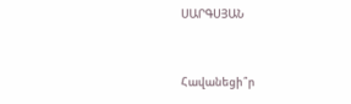ՍԱՐԳՍՅԱՆ


Հավանեցի՞ր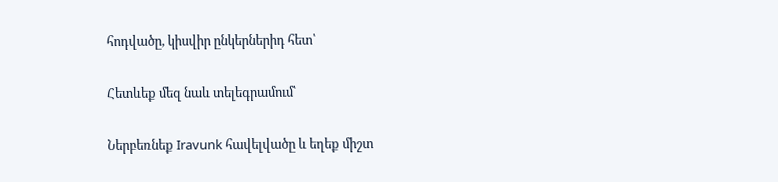հոդվածը, կիսվիր ընկերներիդ հետ՝

Հետևեք մեզ նաև տելեգրամում՝

Ներբեռնեք Iravunk հավելվածը և եղեք միշտ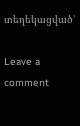տեղեկացված՝

Leave a comment